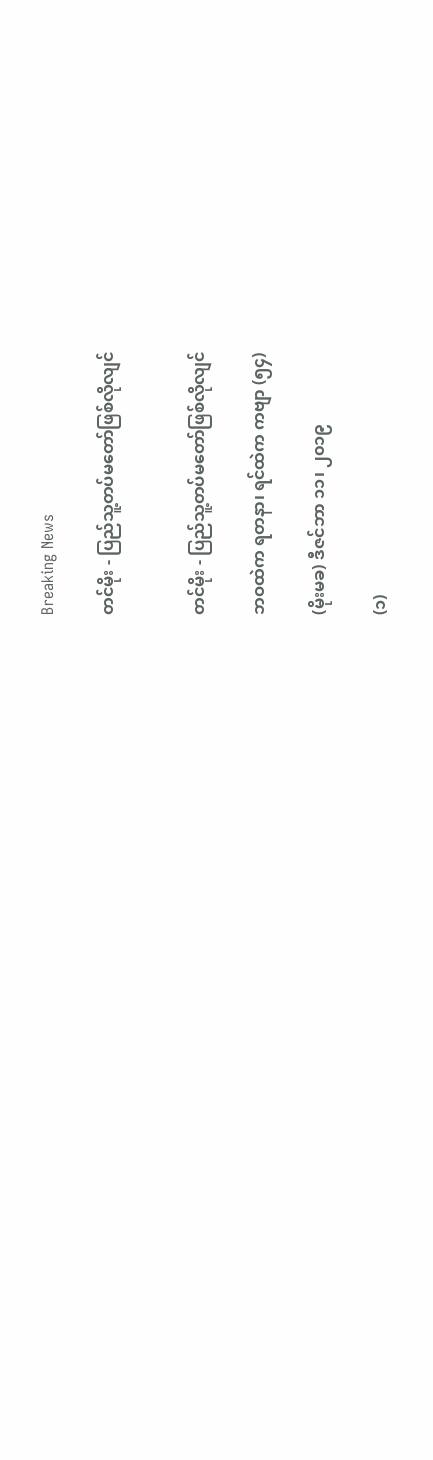Breaking News

တင်မိုး - ပြည်သူ့တပ်မတော်ဖြစ်လိုလျင်


တင်မိုး - ပြည်သူ့တပ်မတော်ဖြစ်လိုလျင်

ဘဝထဲက ရတနာ၊ ရင်ထဲက ကဗျာ (၅၄)

(မိုးမခ) ဒီဇင်ဘာ ၁၁၊ ၂၀၁၉

(၁)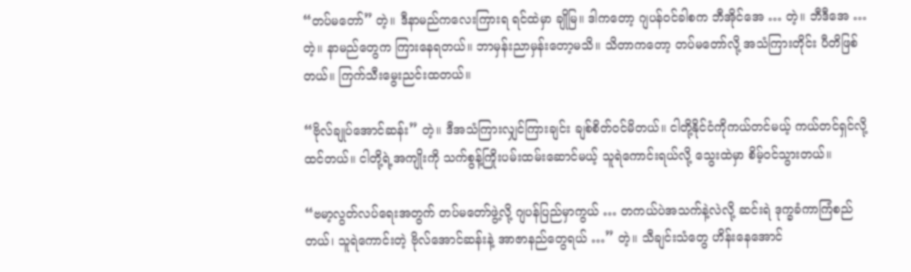“တပ်မတော်” တဲ့။ ဒီနာမည်ကလေးကြားရ ရင်ထဲမှာ ချိုမြ။ ဒါကတော့ ဂျပန်ဝင်ခါစက ဘီအိုင်အေ … တဲ့။ ဘီဒီအေ …တဲ့။ နာမည်တွေက ကြားနေရတယ်။ ဘာမှန်းညာမှန်းတော့မသိ။ သိတာကတော့ တပ်မတော်လို့ အသံကြားတိုင်း ပီတိဖြစ်တယ်။ ကြက်သီးမွေးညင်းထတယ်။

“ဗိုလ်ချုပ်အောင်ဆန်း” တဲ့။ ဒီအသံကြားလျှင်ကြားချင်း ချစ်စိတ်ဝင်မိတယ်။ ငါတို့နိုင်ငံကိုကယ်တင်မယ့် ကယ်တင်ရှင်လို့ ထင်တယ်။ ငါတို့ရဲ့အကျိုးကို သက်စွန့်ကြိုးပမ်းထမ်းဆောင်မယ့် သူရဲကောင်းရယ်လို့ သွေးထဲမှာ စိမ့်ဝင်သွားတယ်။

“ဗမာ့လွတ်လပ်ရေးအတွက် တပ်မတော်ဖွဲ့လို့ ဂျပန်ပြည်မှာကွယ် … တကယ်ပဲအသက်နဲ့လဲလို့ ဆင်းရဲ ဒုက္ခခံကာကြံစည်တယ်၊ သူရဲကောင်းတဲ့ ဗိုလ်အောင်ဆန်းနဲ့ အာဇာနည်တွေရယ် …” တဲ့။ သီချင်းသံတွေ ဟိန်းနေအောင်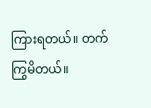ကြားရတယ်။ တက်ကြွမိတယ်။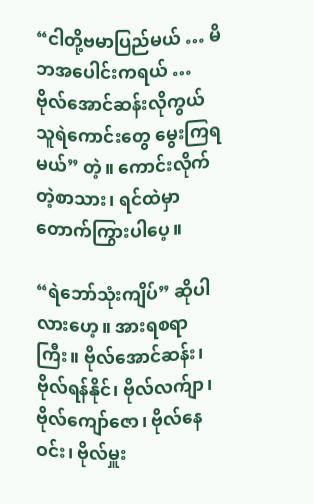“ငါတို့ဗမာပြည်မယ် … မိဘအပေါင်းကရယ် … ဗိုလ်အောင်ဆန်းလိုကွယ် သူရဲကောင်းတွေ မွေးကြရမယ်” တဲ့။ ကောင်းလိုက်တဲ့စာသား၊ ရင်ထဲမှာ တောက်ကြွားပါပေ့။

“ရဲဘော်သုံးကျိပ်” ဆိုပါလားဟေ့။ အားရစရာကြီး။ ဗိုလ်အောင်ဆန်း၊ ဗိုလ်ရန်နိုင်၊ ဗိုလ်လက်ျာ၊ ဗိုလ်ကျော်ဇော၊ ဗိုလ်နေဝင်း၊ ဗိုလ်မှူး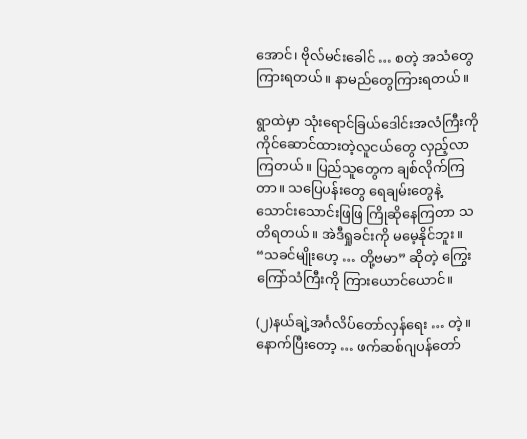အောင်၊ ဗိုလ်မင်းခေါင် … စတဲ့ အသံတွေကြားရတယ်။ နာမည်တွေကြားရတယ်။

ရွာထဲမှာ သုံးရောင်ခြယ်ဒေါင်းအလံကြီးကို ကိုင်ဆောင်ထားတဲ့လူငယ်တွေ လှည့်လာကြတယ်။ ပြည်သူတွေက ချစ်လိုက်ကြတာ။ သပြေပန်းတွေ ရေချမ်းတွေနဲ့ သောင်းသောင်းဖြဖြ ကြိုဆိုနေကြတာ သတိရတယ်။ အဲဒီရှုခင်းကို မမေ့နိုင်ဘူး။ “သခင်မျိုးဟေ့ … တို့ဗမာ” ဆိုတဲ့ ကြွေးကြော်သံကြီးကို ကြားယောင်ယောင်။

(၂)နယ်ချဲ့အင်္ဂလိပ်တော်လှန်ရေး … တဲ့။ နောက်ပြီးတော့ … ဖက်ဆစ်ဂျပန်တော်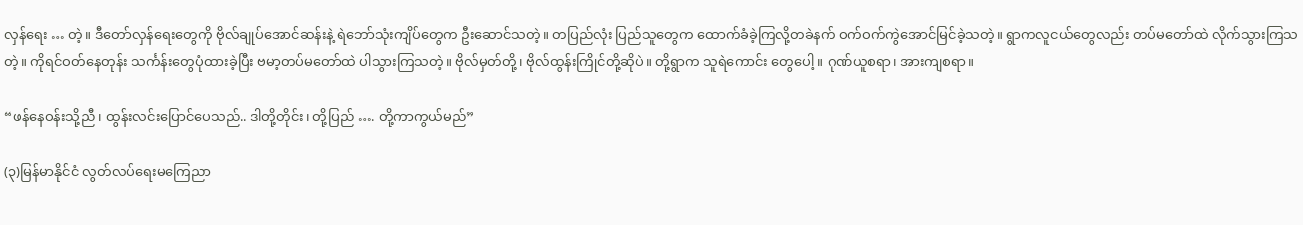လှန်ရေး … တဲ့။ ဒီတော်လှန်ရေးတွေကို ဗိုလ်ချုပ်အောင်ဆန်းနဲ့ ရဲဘော်သုံးကျိပ်တွေက ဦးဆောင်သတဲ့။ တပြည်လုံး ပြည်သူတွေက ထောက်ခံခဲ့ကြလို့တခဲနက် ဝက်ဝက်ကွဲအောင်မြင်ခဲ့သတဲ့။ ရွာကလူငယ်တွေလည်း တပ်မတော်ထဲ လိုက်သွားကြသတဲ့။ ကိုရင်ဝတ်နေတုန်း သင်္ကန်းတွေပုံထားခဲ့ပြီး ဗမာ့တပ်မတော်ထဲ ပါသွားကြသတဲ့။ ဗိုလ်မှတ်တို့၊ ဗိုလ်ထွန်းကြိုင်တို့ဆိုပဲ။ တို့ရွာက သူရဲကောင်း တွေပေါ့။ ဂုဏ်ယူစရာ၊ အားကျစရာ။

“ဖန်နေဝန်းသို့ညီ၊ ထွန်းလင်းပြောင်ပေသည်.. ဒါတို့တိုင်း၊ တို့ပြည် …. တို့ကာကွယ်မည်”

(၃)မြန်မာနိုင်ငံ လွတ်လပ်ရေးမကြေညာ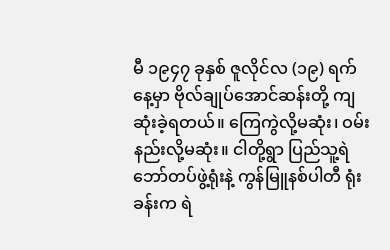မီ ၁၉၄၇ ခုနှစ် ဇူလိုင်လ (၁၉) ရက်နေ့မှာ ဗိုလ်ချုပ်အောင်ဆန်းတို့ ကျဆုံးခဲ့ရတယ်။ ကြေကွဲလို့မဆုံး၊ ဝမ်းနည်းလို့မဆုံး။ ငါတို့ရွာ ပြည်သူ့ရဲဘော်တပ်ဖွဲ့ရုံးနဲ့ ကွန်မြူနစ်ပါတီ ရုံးခန်းက ရဲ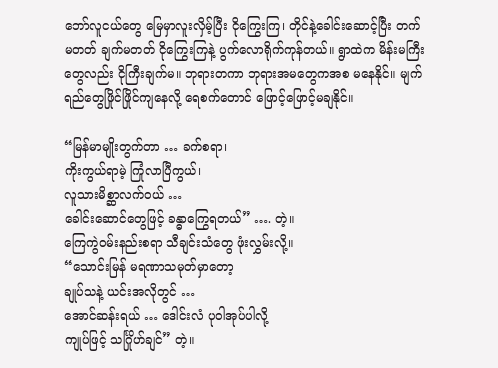ဘော်လူငယ်တွေ မြေမှာလူးလှိမ့်ပြီး ငိုကြွေးကြ၊ တိုင်နဲ့ခေါင်းဆောင့်ပြီး တက်မတတ် ချက်မတတ် ငိုကြွေးကြနဲ့ ပွက်လောရိုက်ကုန်တယ်။ ရွာထဲက မိန်းမကြီးတွေလည်း ငိုကြီးချက်မ။ ဘုရားတကာ ဘုရားအမတွေကအစ မနေနိုင်။ မျက်ရည်တွေဖြိုင်ဖြိုင်ကျနေလို့ ရေစက်တောင် ဖြောင့်ဖြောင့်မချနိုင်။

“မြန်မာမျိုးတွက်တာ … ခက်စရာ၊
ကိုးကွယ်ရာမဲ့ ကြုံလာပြီကွယ်၊
လူသားမိစ္ဆာလက်ဝယ် …
ခေါင်းဆောင်တွေဖြင့် ခန္ဓာကြွေရတယ်” …. တဲ့။
ကြေကွဲဝမ်းနည်းစရာ သီချင်းသံတွေ ဖုံးလွှမ်းလို့။
“သောင်းမြန် မရဏာသမုတ်မှာတော့
ချုပ်သနဲ့ ယင်းအလိုတွင် …
အောင်ဆန်းရယ် … ဒေါင်းလံ ပုဝါအုပ်ပါလို့
ကျုပ်ဖြင့် သင်္ဂြိုဟ်ချင်” တဲ့။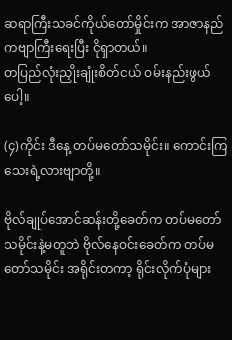ဆရာကြီးသခင်ကိုယ်တော်မှိုင်းက အာဇာနည်ကဗျာကြီးရေးပြီး ငိုရှာတယ်။
တပြည်လုံးညှိုးချုံးစိတ်ငယ် ဝမ်းနည်းဖွယ်ပေါ့။

(၄)ကိုင်း ဒီနေ့ တပ်မတော်သမိုင်း။ ကောင်းကြသေးရဲ့လားဗျာတို့။

ဗိုလ်ချုပ်အောင်ဆန်းတို့ခေတ်က တပ်မတော်သမိုင်းနဲ့မတူဘဲ ဗိုလ်နေဝင်းခေတ်က တပ်မတော်သမိုင်း အရိုင်းတကာ့ ရိုင်းလိုက်ပုံများ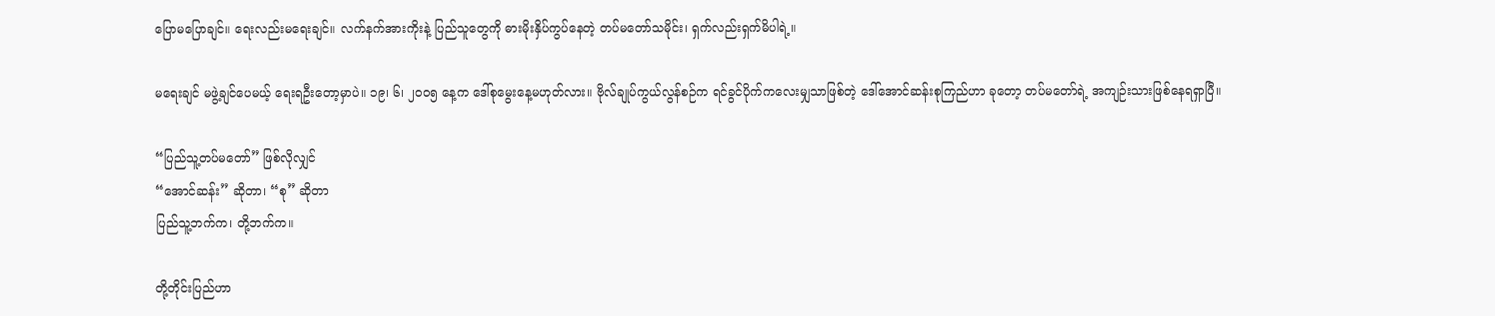ပြောမပြောချင်။ ရေးလည်းမရေးချင်။ လက်နက်အားကိုးနဲ့ ပြည်သူတွေကို ဓားမိုးနှိပ်ကွပ်နေတဲ့ တပ်မတော်သမိုင်း၊ ရှက်လည်းရှက်မိပါရဲ့။

မရေးချင် မဖွဲ့ချင်ပေမယ့် ရေးရဦးတော့မှာပဲ။ ၁၉၊ ၆၊ ၂၀၀၅ နေ့က ဒေါ်စုမွေးနေ့မဟုတ်လား။ ဗိုလ်ချုပ်ကွယ်လွန်စဉ်က ရင်ခွင်ပိုက်ကလေးမျှသာဖြစ်တဲ့ ဒေါ်အောင်ဆန်းစုကြည်ဟာ ခုတော့ တပ်မတော်ရဲ့ အကျဉ်းသားဖြစ်နေရရှာပြီ။

“ပြည်သူ့တပ်မတော်” ဖြစ်လိုလျှင်
“အောင်ဆန်း” ဆိုတာ၊ “စု” ဆိုတာ
ပြည်သူ့ဘက်က၊ တို့ဘက်က။

တို့တိုင်းပြည်ဟာ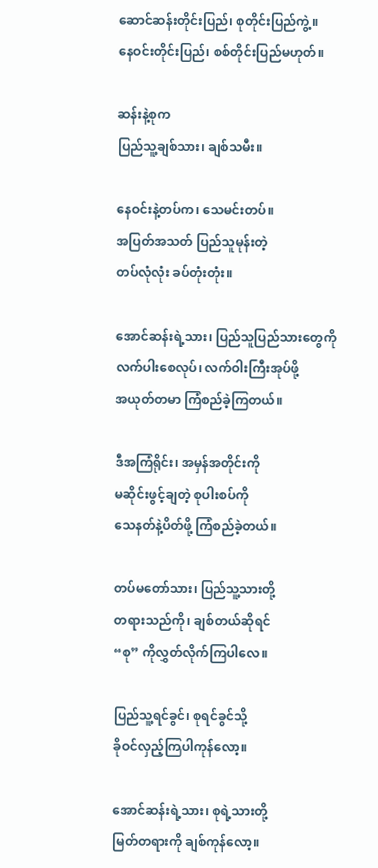ဆောင်ဆန်းတိုင်းပြည်၊ စုတိုင်းပြည်ကွဲ့။
နေဝင်းတိုင်းပြည်၊ စစ်တိုင်းပြည်မဟုတ်။

ဆန်းနဲ့စုက
ပြည်သူ့ချစ်သား၊ ချစ်သမီး။

နေဝင်းနဲ့တပ်က၊ သေမင်းတပ်။
အပြတ်အသတ် ပြည်သူမုန်းတဲ့
တပ်လုံလုံး ခပ်တုံးတုံး။

အောင်ဆန်းရဲ့သား၊ ပြည်သူပြည်သားတွေကို
လက်ပါးစေလုပ်၊ လက်ဝါးကြီးအုပ်ဖို့
အယုတ်တမာ ကြံစည်ခဲ့ကြတယ်။

ဒီအကြံရိုင်း၊ အမှန်အတိုင်းကို
မဆိုင်းဖွင့်ချတဲ့ စုပါးစပ်ကို
သေနတ်နဲ့ပိတ်ဖို့ ကြံစည်ခဲ့တယ်။

တပ်မတော်သား၊ ပြည်သူ့သားတို့
တရားသည်ကို၊ ချစ်တယ်ဆိုရင်
“စု” ကိုလွှတ်လိုက်ကြပါလေ။

ပြည်သူ့ရင်ခွင်၊ စုရင်ခွင်သို့
ခိုဝင်လှည့်ကြပါကုန်လော့။

အောင်ဆန်းရဲ့သား၊ စုရဲ့သားတို့
မြတ်တရားကို ချစ်ကုန်လော့။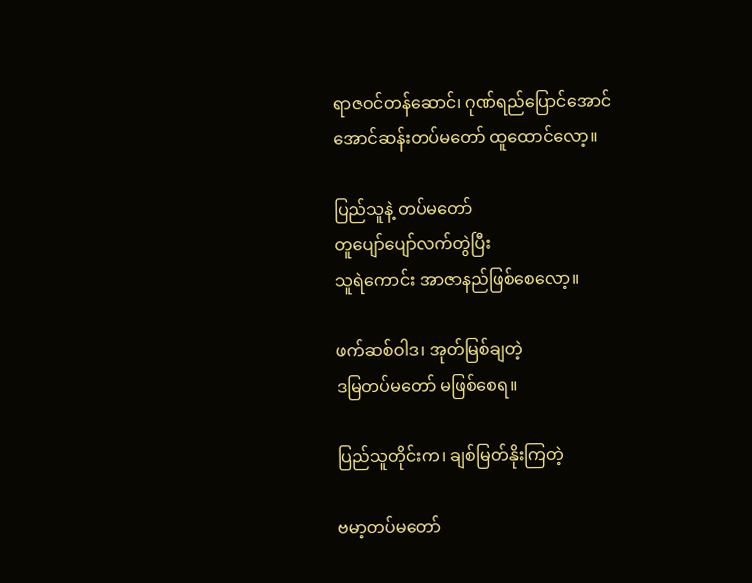ရာဇဝင်တန်ဆောင်၊ ဂုဏ်ရည်ပြောင်အောင်
အောင်ဆန်းတပ်မတော် ထူထောင်လော့။

ပြည်သူနဲ့ တပ်မတော်
တူပျော်ပျော်လက်တွဲပြီး
သူရဲကောင်း အာဇာနည်ဖြစ်စေလော့။

ဖက်ဆစ်ဝါဒ၊ အုတ်မြစ်ချတဲ့
ဒမြတပ်မတော် မဖြစ်စေရ။

ပြည်သူတိုင်းက၊ ချစ်မြတ်နိုးကြတဲ့

ဗမာ့တပ်မတော်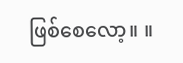ဖြစ်စေလော့။ ။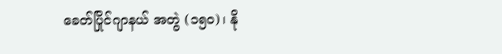ခေတ်ပြိုင်ဂျာနယ် အတွဲ (၁၅၀)၊ နို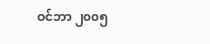ဝင်ဘာ ၂၀၀၅